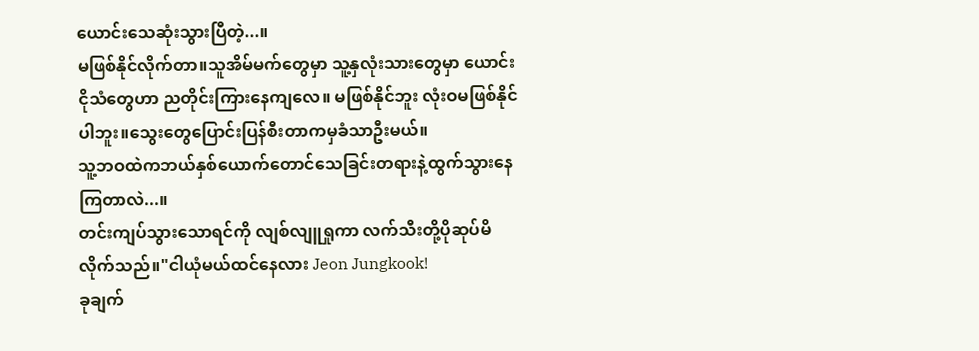ယောင်းသေဆုံးသွားပြီတဲ့...။
မဖြစ်နိုင်လိုက်တာ။သူအိမ်မက်တွေမှာ သူ့နှလုံးသားတွေမှာ ယောင်းငိုသံတွေဟာ ညတိုင်းကြားနေကျလေ။ မဖြစ်နိုင်ဘူး လုံးဝမဖြစ်နိုင်ပါဘူး။သွေးတွေပြောင်းပြန်စီးတာကမှခံသာဦးမယ်။
သူ့ဘဝထဲကဘယ်နှစ်ယောက်တောင်သေခြင်းတရားနဲ့ထွက်သွားနေကြတာလဲ...။
တင်းကျပ်သွားသောရင်ကို လျစ်လျူရှုကာ လက်သီးတို့ပိုဆုပ်မိလိုက်သည်။"ငါယုံမယ်ထင်နေလား Jeon Jungkook!
ခုချက်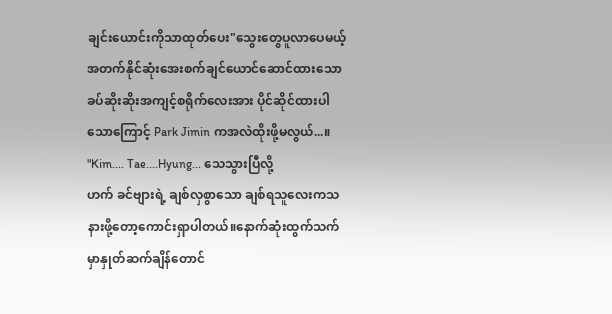ချင်းယောင်းကိုသာထုတ်ပေး"သွေးတွေပူလာပေမယ့် အတက်နိုင်ဆုံးအေးစက်ချင်ယောင်ဆောင်ထားသော ခပ်ဆိုးဆိုးအကျင့်စရိုက်လေးအား ပိုင်ဆိုင်ထားပါသောကြောင့် Park Jimin ကအလဲထိုးဖို့မလွယ်...။
"Kim.... Tae....Hyung... သေသွားပြီလို့
ဟက် ခင်ဗျားရဲ့ ချစ်လှစွာသော ချစ်ရသူလေးကသနားဖို့တော့ကောင်းရှာပါတယ်။နောက်ဆုံးထွက်သက်မှာနှုတ်ဆက်ချိန်တောင်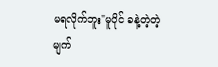မရလိုက်ဘူး"မူပိုင် ခနဲ့တဲ့တဲ့မျက်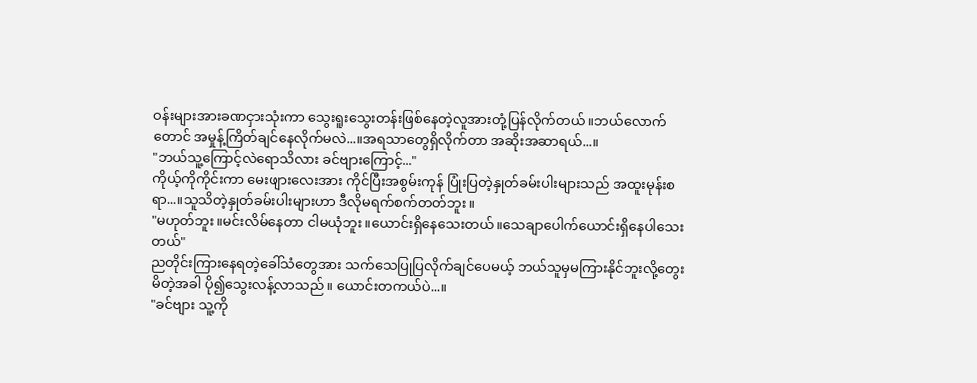ဝန်းများအားခဏငှားသုံးကာ သွေးရူးသွေးတန်းဖြစ်နေတဲ့လူအားတုံ့ပြန်လိုက်တယ်။ဘယ်လောက်တောင် အမှုန့်ကြိတ်ချင်နေလိုက်မလဲ...။အရသာတွေရှိလိုက်တာ အဆိုးအဆာရယ်...။
"ဘယ်သူ့ကြောင့်လဲရောသိလား ခင်ဗျားကြောင့်..."
ကိုယ့်ကိုကိုင်းကာ မေးဖျားလေးအား ကိုင်ပြီးအစွမ်းကုန် ပြုံးပြတဲ့နှုတ်ခမ်းပါးများသည် အထူးမုန်းစရာ...။သူသိတဲ့နှုတ်ခမ်းပါးများဟာ ဒီလိုမရက်စက်တတ်ဘူး။
"မဟုတ်ဘူး။မင်းလိမ်နေတာ ငါမယုံဘူး။ယောင်းရှိနေသေးတယ်။သေချာပေါက်ယောင်းရှိနေပါသေးတယ်"
ညတိုင်းကြားနေရတဲ့ခေါ်သံတွေအား သက်သေပြုပြလိုက်ချင်ပေမယ့် ဘယ်သူမှမကြားနိုင်ဘူးလို့တွေးမိတဲ့အခါ ပို၍သွေးလန့်လာသည်။ ယောင်းတကယ်ပဲ...။
"ခင်ဗျား သူ့ကို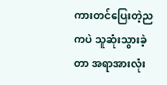ကားတင်ပြေးတဲ့ညကပဲ သူဆုံးသွားခဲ့တာ အရာအားလုံး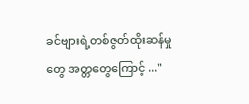ခင်ဗျားရဲ့တစ်ဇွတ်ထိုးဆန်မှုတွေ အတ္တတွေကြောင့် ..."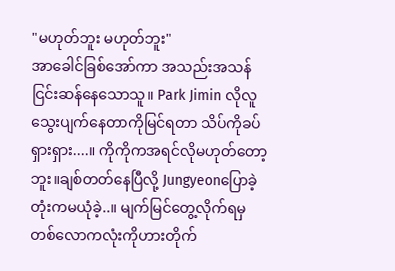"မဟုတ်ဘူး မဟုတ်ဘူး"
အာခေါင်ခြစ်အော်ကာ အသည်းအသန်ငြင်းဆန်နေသောသူ။ Park Jimin လိုလူသွေးပျက်နေတာကိုမြင်ရတာ သိပ်ကိုခပ်ရှားရှား....။ ကိုကိုကအရင်လိုမဟုတ်တော့ဘူး။ချစ်တတ်နေပြီလို့ Jungyeonပြောခဲ့တုံးကမယုံခဲ့..။ မျက်မြင်တွေ့လိုက်ရမှ တစ်လောကလုံးကိုဟားတိုက်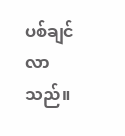ပစ်ချင်လာသည်။